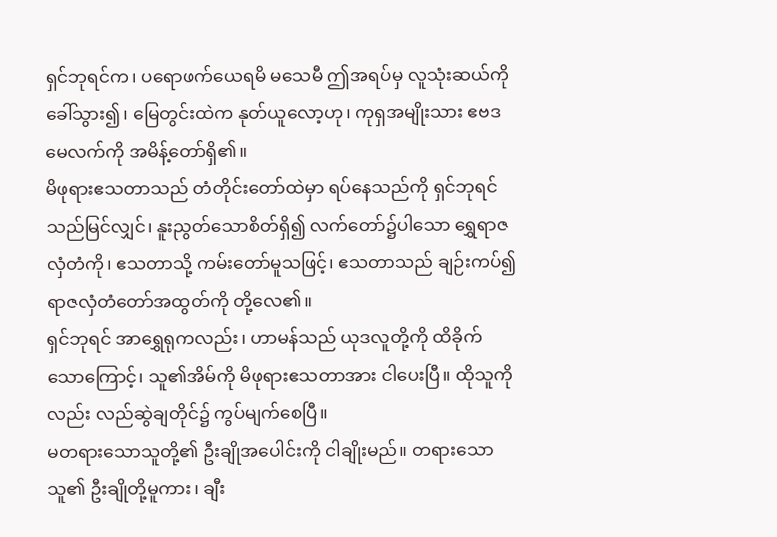ရှင်ဘုရင်က၊ ပရောဖက်ယေရမိ မသေမီ ဤအရပ်မှ လူသုံးဆယ်ကိုခေါ်သွား၍၊ မြေတွင်းထဲက နုတ်ယူလော့ဟု၊ ကုရှအမျိုးသား ဧဗဒမေလက်ကို အမိန့်တော်ရှိ၏။
မိဖုရားဧသတာသည် တံတိုင်းတော်ထဲမှာ ရပ်နေသည်ကို ရှင်ဘုရင်သည်မြင်လျှင်၊ နူးညွတ်သောစိတ်ရှိ၍ လက်တော်၌ပါသော ရွှေရာဇလှံတံကို၊ ဧသတာသို့ ကမ်းတော်မူသဖြင့်၊ ဧသတာသည် ချဉ်းကပ်၍ ရာဇလှံတံတော်အထွတ်ကို တို့လေ၏။
ရှင်ဘုရင် အာရွှေရုကလည်း၊ ဟာမန်သည် ယုဒလူတို့ကို ထိခိုက်သောကြောင့်၊ သူ၏အိမ်ကို မိဖုရားဧသတာအား ငါပေးပြီ။ ထိုသူကိုလည်း လည်ဆွဲချတိုင်၌ ကွပ်မျက်စေပြီ။
မတရားသောသူတို့၏ ဦးချိုအပေါင်းကို ငါချိုးမည်။ တရားသောသူ၏ ဦးချိုတို့မူကား၊ ချီး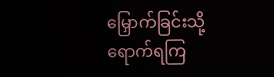မြှောက်ခြင်းသို့ ရောက်ရကြ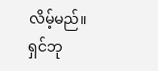လိမ့်မည်။
ရှင်ဘု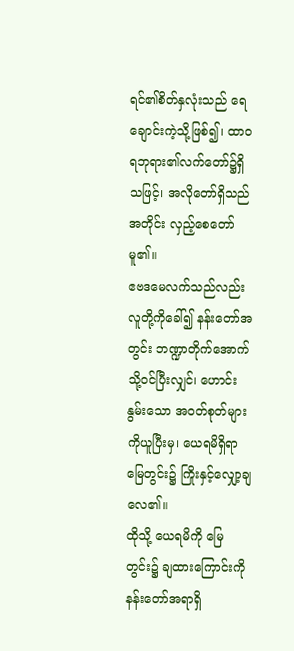ရင်၏စိတ်နှလုံးသည် ရေချောင်းကဲ့သို့ဖြစ်၍၊ ထာဝရဘုရား၏လက်တော်၌ရှိသဖြင့်၊ အလိုတော်ရှိသည်အတိုင်း လှည့်စေတော်မူ၏။
ဧဗဒမေလက်သည်လည်း လူတို့ကိုခေါ်၍ နန်းတော်အတွင်း ဘဏ္ဍာတိုက်အောက်သို့ဝင်ပြီးလျှင်၊ ဟောင်းနွမ်းသော အဝတ်စုတ်များကိုယူပြီးမှ၊ ယေရမိရှိရာ မြေတွင်း၌ ကြိုးနှင့်လျှော့ချလေ၏။
ထိုသို့ ယေရမိကို မြေတွင်း၌ ချထားကြောင်းကို နန်းတော်အရာရှိ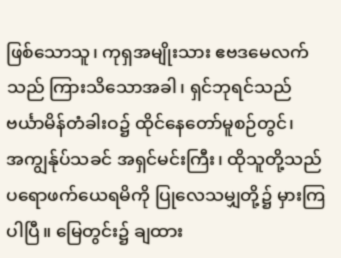ဖြစ်သောသူ၊ ကုရှအမျိုးသား ဧဗဒမေလက်သည် ကြားသိသောအခါ၊ ရှင်ဘုရင်သည် ဗင်္ယာမိန်တံခါးဝ၌ ထိုင်နေတော်မူစဉ်တွင်၊
အကျွန်ုပ်သခင် အရှင်မင်းကြီး၊ ထိုသူတို့သည် ပရောဖက်ယေရမိကို ပြုလေသမျှတို့၌ မှားကြပါပြီ။ မြေတွင်း၌ ချထား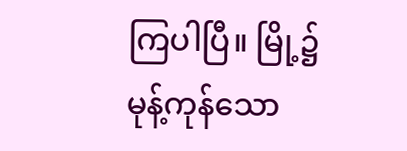ကြပါပြီ။ မြို့၌ မုန့်ကုန်သော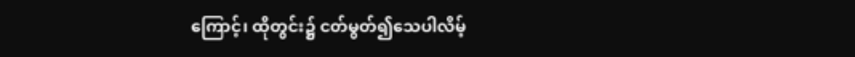ကြောင့်၊ ထိုတွင်း၌ ငတ်မွတ်၍သေပါလိမ့်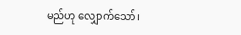မည်ဟု လျှောက်သော်၊